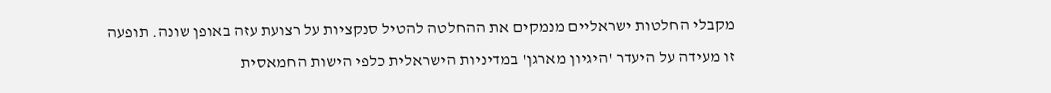מקבלי החלטות ישראליים מנמקים את ההחלטה להטיל סנקציות על רצועת עזה באופן שונה. תופעה זו מעידה על היעדר 'היגיון מארגן' במדיניות הישראלית כלפי הישות החמאסית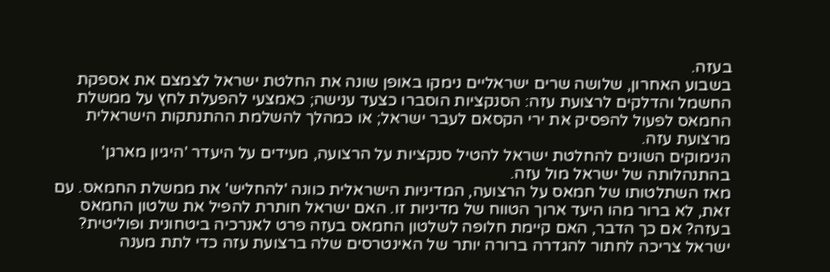בעזה.
בשבוע האחרון, שלושה שרים ישראליים נימקו באופן שונה את החלטת ישראל לצמצם את אספקת החשמל והדלקים לרצועת עזה: הסנקציות הוסברו כצעד ענישה; כאמצעי להפעלת לחץ על ממשלת החמאס לפעול להפסיק את ירי הקסאם לעבר ישראל; או כמהלך להשלמת ההתנתקות הישראלית מרצועת עזה.
הנימוקים השונים להחלטת ישראל להטיל סנקציות על הרצועה, מעידים על היעדר 'היגיון מארגן' בהתנהלותה של ישראל מול עזה.
מאז השתלטותו של חמאס על הרצועה, המדיניות הישראלית כוונה 'להחליש' את ממשלת החמאס. עם זאת, לא ברור מהו היעד ארוך הטווח של מדיניות זו. האם ישראל חותרת להפיל את שלטון החמאס בעזה? אם כך הדבר, האם קיימת חלופה לשלטון החמאס בעזה פרט לאנרכיה ביטחונית ופוליטית?
ישראל צריכה לחתור להגדרה ברורה יותר של האינטרסים שלה ברצועת עזה כדי לתת מענה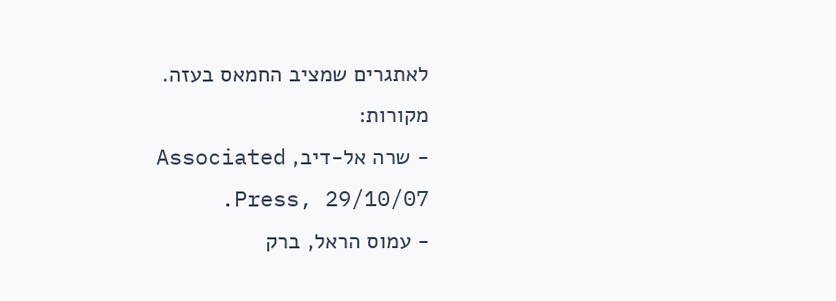לאתגרים שמציב החמאס בעזה.
מקורות:
- שרה אל-דיב, Associated Press, 29/10/07.
- עמוס הראל, ברק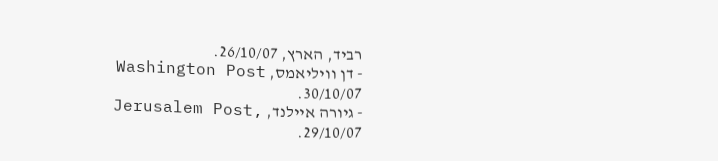רביד, הארץ, 26/10/07.
- דן וויליאמס, Washington Post 30/10/07.
- גיורה איילנד, Jerusalem Post, 29/10/07.